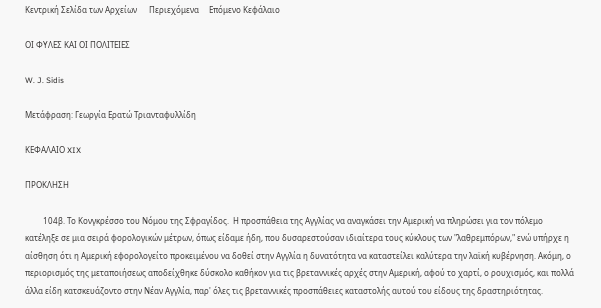Κεντρική Σελίδα των Αρχείων      Περιεχόμενα     Επόμενο Κεφάλαιο

ΟΙ ΦΥΛΕΣ ΚΑΙ ΟΙ ΠΟΛΙΤΕΙΕΣ

W. J. Sidis

Μετάφραση: Γεωργία Ερατώ Τριανταφυλλίδη

ΚΕΦΑΛΑΙΟ XIX

ΠΡΟΚΛΗΣΗ

         104β. Το Κονγκρέσσο του Νόμου της Σφραγίδος.  Η προσπάθεια της Αγγλίας να αναγκάσει την Αμερική να πληρώσει για τον πόλεμο κατέληξε σε μια σειρά φορολογικών μέτρων, όπως είδαμε ήδη, που δυσαρεστούσαν ιδιαίτερα τους κύκλους των "λαθρεμπόρων," ενώ υπήρχε η αίσθηση ότι η Αμερική εφορολογείτο προκειμένου να δοθεί στην Αγγλία η δυνατότητα να καταστείλει καλύτερα την λαϊκή κυβέρνηση. Ακόμη, ο περιορισμός της μεταποιήσεως αποδείχθηκε δύσκολο καθήκον για τις βρεταννικές αρχές στην Αμερική, αφού το χαρτί, ο ρουχισμός, και πολλά άλλα είδη κατσκευάζοντο στην Νέαν Αγγλία, παρ' όλες τις βρεταννικές προσπάθειες καταστολής αυτού του είδους της δραστηριότητας.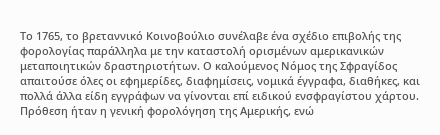Το 1765, το βρεταννικό Κοινοβούλιο συνέλαβε ένα σχέδιο επιβολής της φορολογίας παράλληλα με την καταστολή ορισμένων αμερικανικών μεταποιητικών δραστηριοτήτων. Ο καλούμενος Νόμος της Σφραγίδος απαιτούσε όλες οι εφημερίδες, διαφημίσεις, νομικά έγγραφα, διαθήκες, και πολλά άλλα είδη εγγράφων να γίνονται επί ειδικού ενσφραγίστου χάρτου. Πρόθεση ήταν η γενική φορολόγηση της Αμερικής, ενώ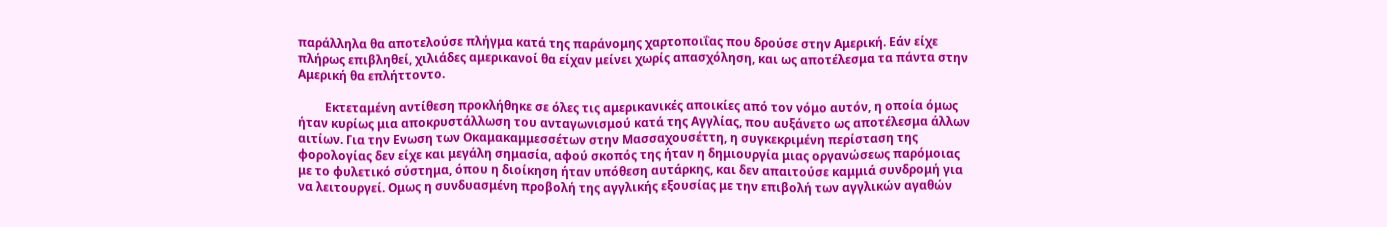παράλληλα θα αποτελούσε πλήγμα κατά της παράνομης χαρτοποιΐας που δρούσε στην Αμερική. Εάν είχε πλήρως επιβληθεί, χιλιάδες αμερικανοί θα είχαν μείνει χωρίς απασχόληση, και ως αποτέλεσμα τα πάντα στην Αμερική θα επλήττοντο.

         Εκτεταμένη αντίθεση προκλήθηκε σε όλες τις αμερικανικές αποικίες από τον νόμο αυτόν, η οποία όμως ήταν κυρίως μια αποκρυστάλλωση του ανταγωνισμού κατά της Αγγλίας, που αυξάνετο ως αποτέλεσμα άλλων αιτίων. Για την Ενωση των Οκαμακαμμεσσέτων στην Μασσαχουσέττη, η συγκεκριμένη περίσταση της φορολογίας δεν είχε και μεγάλη σημασία, αφού σκοπός της ήταν η δημιουργία μιας οργανώσεως παρόμοιας με το φυλετικό σύστημα, όπου η διοίκηση ήταν υπόθεση αυτάρκης, και δεν απαιτούσε καμμιά συνδρομή για να λειτουργεί. Ομως η συνδυασμένη προβολή της αγγλικής εξουσίας με την επιβολή των αγγλικών αγαθών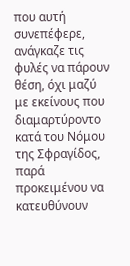που αυτή συνεπέφερε, ανάγκαζε τις φυλές να πάρουν θέση, όχι μαζύ με εκείνους που διαμαρτύροντο κατά του Νόμου της Σφραγίδος, παρά προκειμένου να κατευθύνουν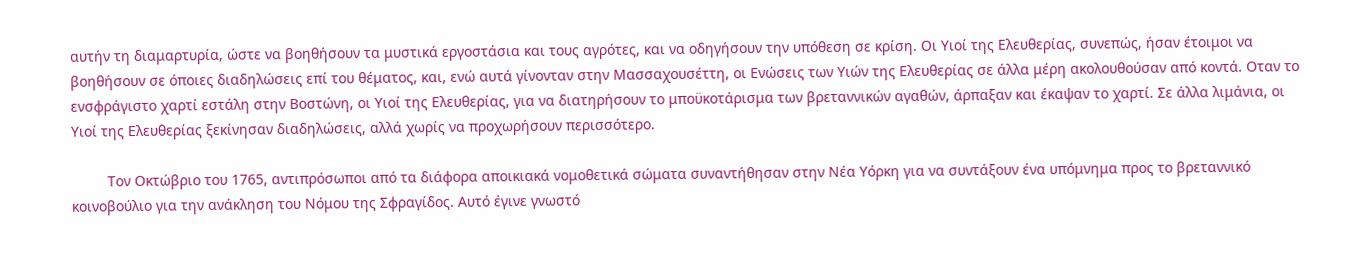αυτήν τη διαμαρτυρία, ώστε να βοηθήσουν τα μυστικά εργοστάσια και τους αγρότες, και να οδηγήσουν την υπόθεση σε κρίση. Οι Υιοί της Ελευθερίας, συνεπώς, ήσαν έτοιμοι να βοηθήσουν σε όποιες διαδηλώσεις επί του θέματος, και, ενώ αυτά γίνονταν στην Μασσαχουσέττη, οι Ενώσεις των Υιών της Ελευθερίας σε άλλα μέρη ακολουθούσαν από κοντά. Οταν το ενσφράγιστο χαρτί εστάλη στην Βοστώνη, οι Υιοί της Ελευθερίας, για να διατηρήσουν το μποϋκοτάρισμα των βρεταννικών αγαθών, άρπαξαν και έκαψαν το χαρτί. Σε άλλα λιμάνια, οι Υιοί της Ελευθερίας ξεκίνησαν διαδηλώσεις, αλλά χωρίς να προχωρήσουν περισσότερο.

         Τον Οκτώβριο του 1765, αντιπρόσωποι από τα διάφορα αποικιακά νομοθετικά σώματα συναντήθησαν στην Νέα Υόρκη για να συντάξουν ένα υπόμνημα προς το βρεταννικό κοινοβούλιο για την ανάκληση του Νόμου της Σφραγίδος. Αυτό έγινε γνωστό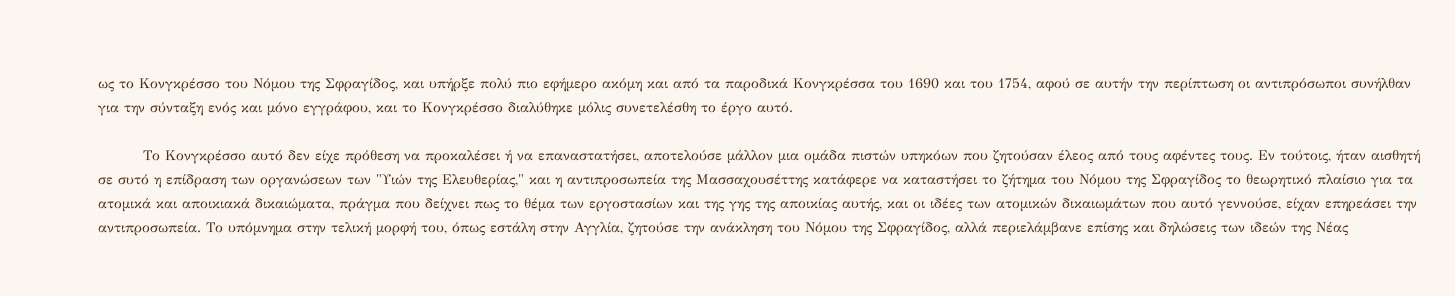ως το Κονγκρέσσο του Νόμου της Σφραγίδος, και υπήρξε πολύ πιο εφήμερο ακόμη και από τα παροδικά Κονγκρέσσα του 1690 και του 1754, αφού σε αυτήν την περίπτωση οι αντιπρόσωποι συνήλθαν για την σύνταξη ενός και μόνο εγγράφου, και το Κονγκρέσσο διαλύθηκε μόλις συνετελέσθη το έργο αυτό.

         Το Κονγκρέσσο αυτό δεν είχε πρόθεση να προκαλέσει ή να επαναστατήσει, αποτελούσε μάλλον μια ομάδα πιστών υπηκόων που ζητούσαν έλεος από τους αφέντες τους. Εν τούτοις, ήταν αισθητή σε συτό η επίδραση των οργανώσεων των "Υιών της Ελευθερίας," και η αντιπροσωπεία της Μασσαχουσέττης κατάφερε να καταστήσει το ζήτημα του Νόμου της Σφραγίδος το θεωρητικό πλαίσιο για τα ατομικά και αποικιακά δικαιώματα, πράγμα που δείχνει πως το θέμα των εργοστασίων και της γης της αποικίας αυτής, και οι ιδέες των ατομικών δικαιωμάτων που αυτό γεννούσε, είχαν επηρεάσει την αντιπροσωπεία. Το υπόμνημα στην τελική μορφή του, όπως εστάλη στην Αγγλία, ζητούσε την ανάκληση του Νόμου της Σφραγίδος, αλλά περιελάμβανε επίσης και δηλώσεις των ιδεών της Νέας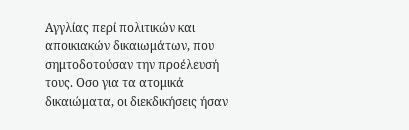Αγγλίας περί πολιτικών και αποικιακών δικαιωμάτων, που σημτοδοτούσαν την προέλευσή τους. Οσο για τα ατομικά δικαιώματα, οι διεκδικήσεις ήσαν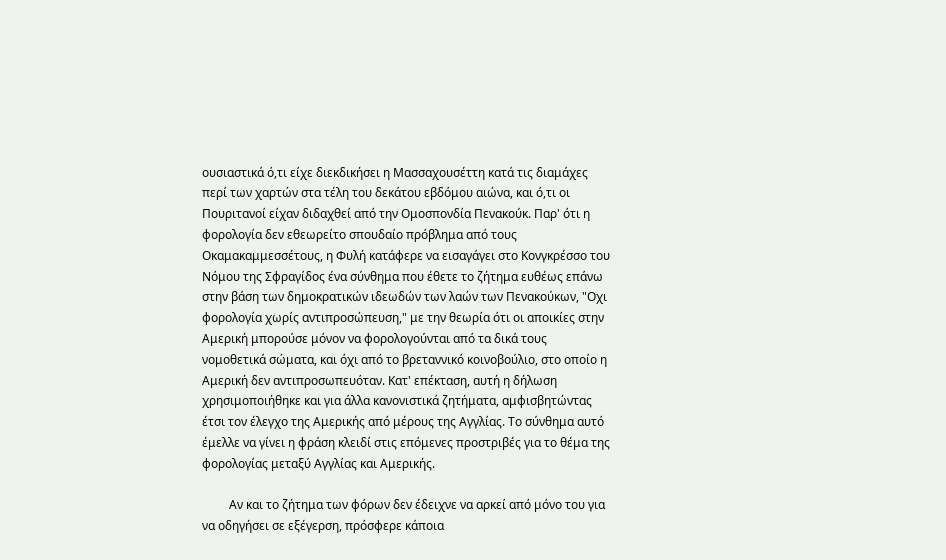ουσιαστικά ό,τι είχε διεκδικήσει η Μασσαχουσέττη κατά τις διαμάχες περί των χαρτών στα τέλη του δεκάτου εβδόμου αιώνα, και ό,τι οι Πουριτανοί είχαν διδαχθεί από την Ομοσπονδία Πενακούκ. Παρ' ότι η φορολογία δεν εθεωρείτο σπουδαίο πρόβλημα από τους Οκαμακαμμεσσέτους, η Φυλή κατάφερε να εισαγάγει στο Κονγκρέσσο του Νόμου της Σφραγίδος ένα σύνθημα που έθετε το ζήτημα ευθέως επάνω στην βάση των δημοκρατικών ιδεωδών των λαών των Πενακούκων, "Οχι φορολογία χωρίς αντιπροσώπευση," με την θεωρία ότι οι αποικίες στην Αμερική μπορούσε μόνον να φορολογούνται από τα δικά τους νομοθετικά σώματα, και όχι από το βρεταννικό κοινοβούλιο, στο οποίο η Αμερική δεν αντιπροσωπευόταν. Κατ' επέκταση, αυτή η δήλωση χρησιμοποιήθηκε και για άλλα κανονιστικά ζητήματα, αμφισβητώντας έτσι τον έλεγχο της Αμερικής από μέρους της Αγγλίας. Το σύνθημα αυτό έμελλε να γίνει η φράση κλειδί στις επόμενες προστριβές για το θέμα της φορολογίας μεταξύ Αγγλίας και Αμερικής.

         Αν και το ζήτημα των φόρων δεν έδειχνε να αρκεί από μόνο του για να οδηγήσει σε εξέγερση, πρόσφερε κάποια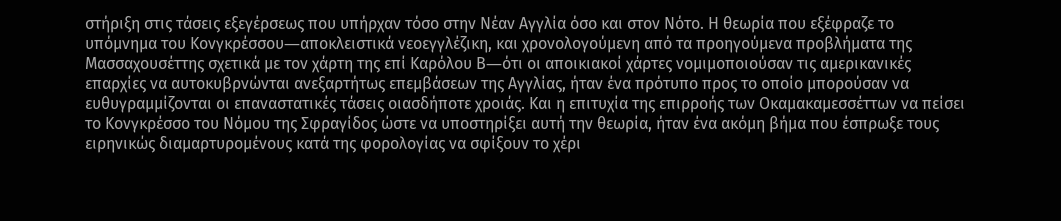στήριξη στις τάσεις εξεγέρσεως που υπήρχαν τόσο στην Νέαν Αγγλία όσο και στον Νότο. Η θεωρία που εξέφραζε το υπόμνημα του Κονγκρέσσου―αποκλειστικά νεοεγγλέζικη, και χρονολογούμενη από τα προηγούμενα προβλήματα της Μασσαχουσέττης σχετικά με τον χάρτη της επί Καρόλου Β―ότι οι αποικιακοί χάρτες νομιμοποιούσαν τις αμερικανικές επαρχίες να αυτοκυβρνώνται ανεξαρτήτως επεμβάσεων της Αγγλίας, ήταν ένα πρότυπο προς το οποίο μπορούσαν να ευθυγραμμίζονται οι επαναστατικές τάσεις οιασδήποτε χροιάς. Και η επιτυχία της επιρροής των Οκαμακαμεσσέττων να πείσει το Κονγκρέσσο του Νόμου της Σφραγίδος ώστε να υποστηρίξει αυτή την θεωρία, ήταν ένα ακόμη βήμα που έσπρωξε τους ειρηνικώς διαμαρτυρομένους κατά της φορολογίας να σφίξουν το χέρι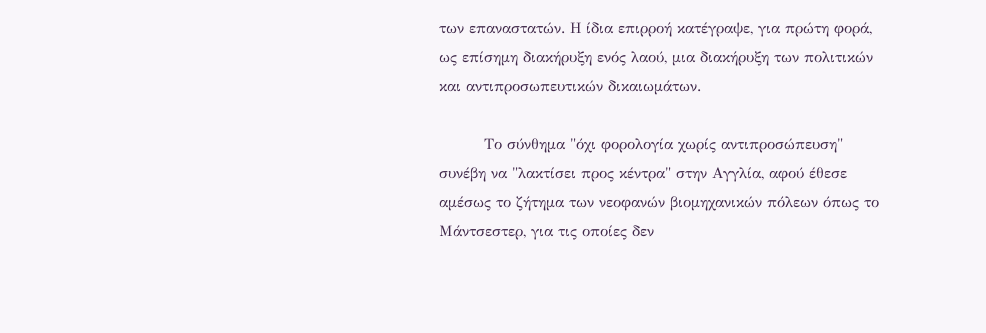των επαναστατών. Η ίδια επιρροή κατέγραψε, για πρώτη φορά, ως επίσημη διακήρυξη ενός λαού, μια διακήρυξη των πολιτικών και αντιπροσωπευτικών δικαιωμάτων.

         Το σύνθημα "όχι φορολογία χωρίς αντιπροσώπευση" συνέβη να "λακτίσει προς κέντρα" στην Αγγλία, αφού έθεσε αμέσως το ζήτημα των νεοφανών βιομηχανικών πόλεων όπως το Μάντσεστερ, για τις οποίες δεν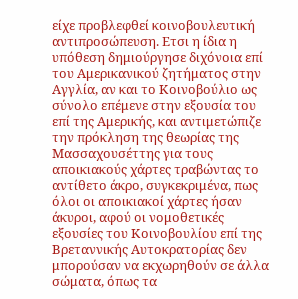είχε προβλεφθεί κοινοβουλευτική αντιπροσώπευση. Ετσι η ίδια η υπόθεση δημιούργησε διχόνοια επί του Αμερικανικού ζητήματος στην Αγγλία, αν και το Κοινοβούλιο ως σύνολο επέμενε στην εξουσία του επί της Αμερικής, και αντιμετώπιζε την πρόκληση της θεωρίας της Μασσαχουσέττης για τους αποικιακούς χάρτες τραβώντας το αντίθετο άκρο, συγκεκριμένα, πως όλοι οι αποικιακοί χάρτες ήσαν άκυροι, αφού οι νομοθετικές εξουσίες του Κοινοβουλίου επί της Βρεταννικής Αυτοκρατορίας δεν μπορούσαν να εκχωρηθούν σε άλλα σώματα, όπως τα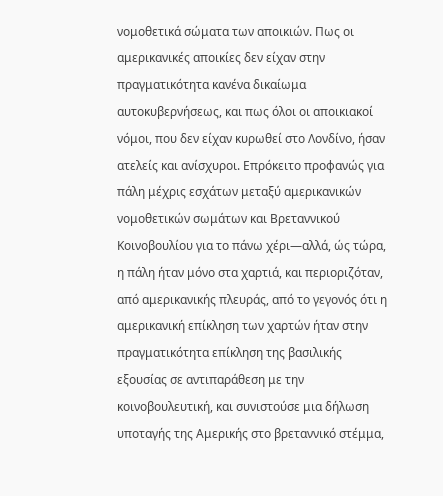νομοθετικά σώματα των αποικιών. Πως οι αμερικανικές αποικίες δεν είχαν στην πραγματικότητα κανένα δικαίωμα αυτοκυβερνήσεως, και πως όλοι οι αποικιακοί νόμοι, που δεν είχαν κυρωθεί στο Λονδίνο, ήσαν ατελείς και ανίσχυροι. Επρόκειτο προφανώς για πάλη μέχρις εσχάτων μεταξύ αμερικανικών νομοθετικών σωμάτων και Βρεταννικού Κοινοβουλίου για το πάνω χέρι―αλλά, ώς τώρα, η πάλη ήταν μόνο στα χαρτιά, και περιοριζόταν, από αμερικανικής πλευράς, από το γεγονός ότι η αμερικανική επίκληση των χαρτών ήταν στην πραγματικότητα επίκληση της βασιλικής εξουσίας σε αντιπαράθεση με την κοινοβουλευτική, και συνιστούσε μια δήλωση υποταγής της Αμερικής στο βρεταννικό στέμμα,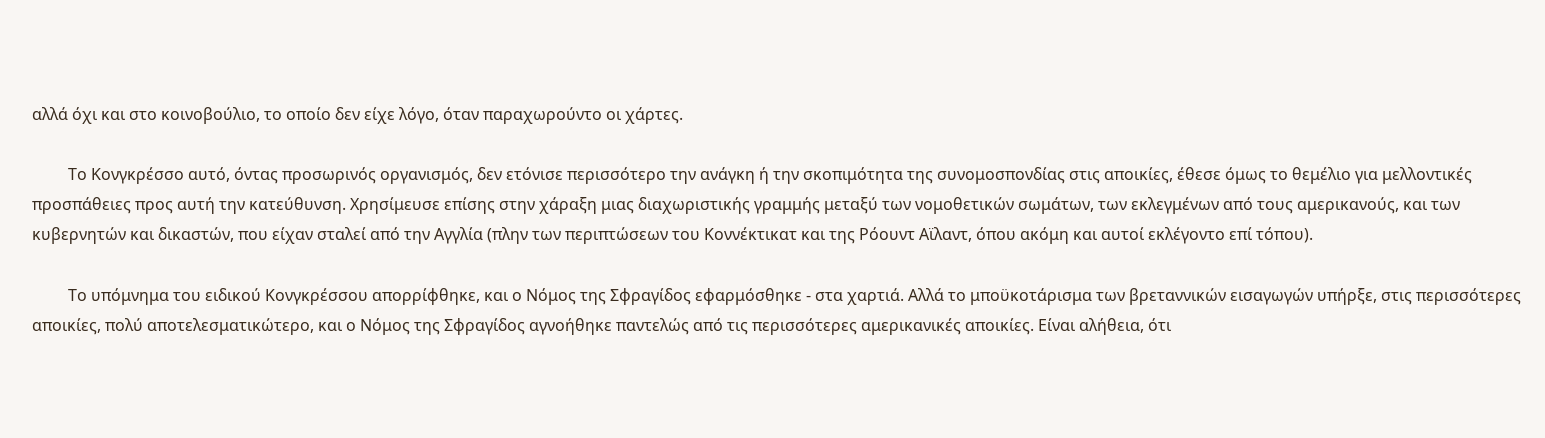αλλά όχι και στο κοινοβούλιο, το οποίο δεν είχε λόγο, όταν παραχωρούντο οι χάρτες.

         Το Κονγκρέσσο αυτό, όντας προσωρινός οργανισμός, δεν ετόνισε περισσότερο την ανάγκη ή την σκοπιμότητα της συνομοσπονδίας στις αποικίες, έθεσε όμως το θεμέλιο για μελλοντικές προσπάθειες προς αυτή την κατεύθυνση. Χρησίμευσε επίσης στην χάραξη μιας διαχωριστικής γραμμής μεταξύ των νομοθετικών σωμάτων, των εκλεγμένων από τους αμερικανούς, και των κυβερνητών και δικαστών, που είχαν σταλεί από την Αγγλία (πλην των περιπτώσεων του Κοννέκτικατ και της Ρόουντ Αϊλαντ, όπου ακόμη και αυτοί εκλέγοντο επί τόπου).

         Το υπόμνημα του ειδικού Κονγκρέσσου απορρίφθηκε, και ο Νόμος της Σφραγίδος εφαρμόσθηκε - στα χαρτιά. Αλλά το μποϋκοτάρισμα των βρεταννικών εισαγωγών υπήρξε, στις περισσότερες αποικίες, πολύ αποτελεσματικώτερο, και ο Νόμος της Σφραγίδος αγνοήθηκε παντελώς από τις περισσότερες αμερικανικές αποικίες. Είναι αλήθεια, ότι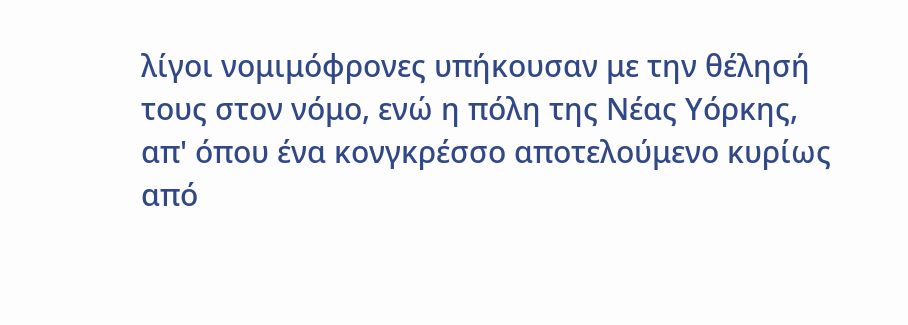λίγοι νομιμόφρονες υπήκουσαν με την θέλησή τους στον νόμο, ενώ η πόλη της Νέας Υόρκης, απ' όπου ένα κονγκρέσσο αποτελούμενο κυρίως από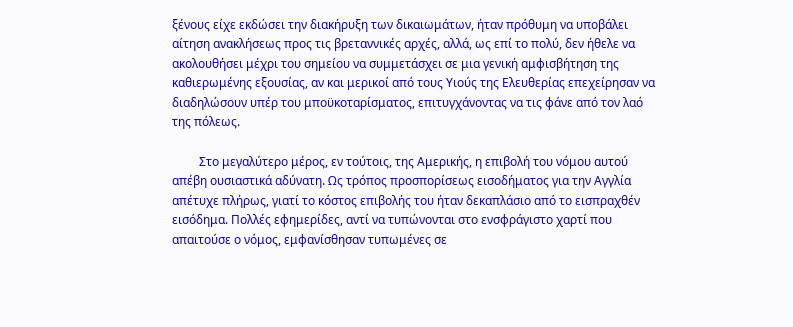ξένους είχε εκδώσει την διακήρυξη των δικαιωμάτων, ήταν πρόθυμη να υποβάλει αίτηση ανακλήσεως προς τις βρεταννικές αρχές, αλλά, ως επί το πολύ, δεν ήθελε να ακολουθήσει μέχρι του σημείου να συμμετάσχει σε μια γενική αμφισβήτηση της καθιερωμένης εξουσίας, αν και μερικοί από τους Υιούς της Ελευθερίας επεχείρησαν να διαδηλώσουν υπέρ του μποϋκοταρίσματος, επιτυγχάνοντας να τις φάνε από τον λαό της πόλεως.

         Στο μεγαλύτερο μέρος, εν τούτοις, της Αμερικής, η επιβολή του νόμου αυτού απέβη ουσιαστικά αδύνατη. Ως τρόπος προσπορίσεως εισοδήματος για την Αγγλία απέτυχε πλήρως, γιατί το κόστος επιβολής του ήταν δεκαπλάσιο από το εισπραχθέν εισόδημα. Πολλές εφημερίδες, αντί να τυπώνονται στο ενσφράγιστο χαρτί που απαιτούσε ο νόμος, εμφανίσθησαν τυπωμένες σε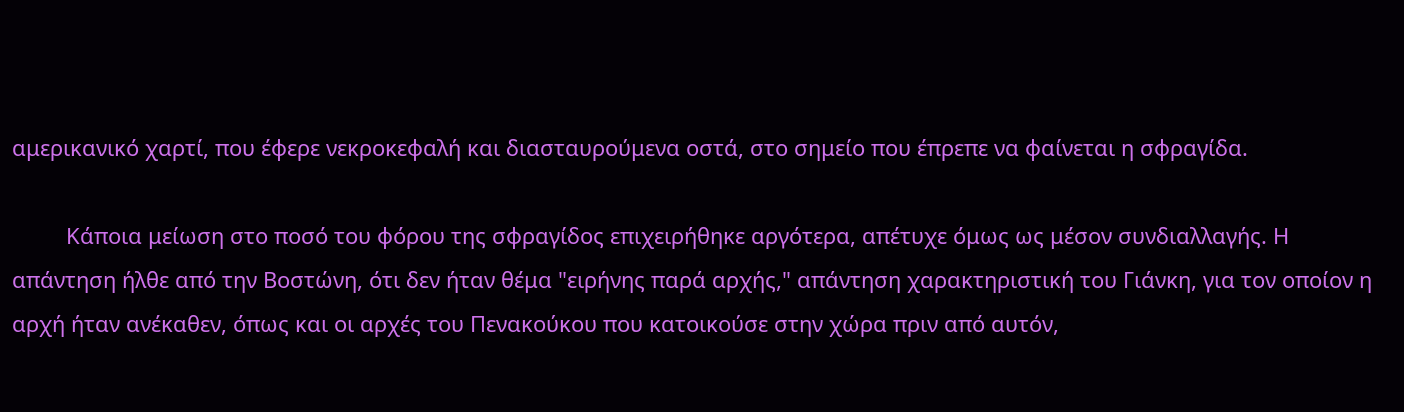αμερικανικό χαρτί, που έφερε νεκροκεφαλή και διασταυρούμενα οστά, στο σημείο που έπρεπε να φαίνεται η σφραγίδα.

         Κάποια μείωση στο ποσό του φόρου της σφραγίδος επιχειρήθηκε αργότερα, απέτυχε όμως ως μέσον συνδιαλλαγής. Η απάντηση ήλθε από την Βοστώνη, ότι δεν ήταν θέμα "ειρήνης παρά αρχής," απάντηση χαρακτηριστική του Γιάνκη, για τον οποίον η αρχή ήταν ανέκαθεν, όπως και οι αρχές του Πενακούκου που κατοικούσε στην χώρα πριν από αυτόν,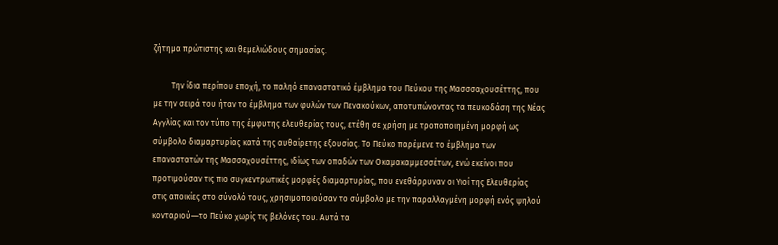ζήτημα πρώτιστης και θεμελιώδους σημασίας.

         Την ίδια περίπου εποχή, το παληό επαναστατικό έμβλημα του Πεύκου της Μασσσαχουσέττης, που με την σειρά του ήταν το έμβλημα των φυλών των Πενακούκων, αποτυπώνοντας τα πευκοδάση της Νέας Αγγλίας και τον τύπο της έμφυτης ελευθερίας τους, ετέθη σε χρήση με τροποποιημένη μορφή ως σύμβολο διαμαρτυρίας κατά της αυθαίρετης εξουσίας. Το Πεύκο παρέμενε το έμβλημα των επαναστατών της Μασσαχουσέττης, ιδίως των οπαδών των Οκαμακαμμεσσέτων, ενώ εκείνοι που προτιμούσαν τις πιο συγκεντρωτικές μορφές διαμαρτυρίας, που ενεθάρρυναν οι Υιοί της Ελευθερίας στις αποικίες στο σύνολό τους, χρησιμοποιούσαν το σύμβολο με την παραλλαγμένη μορφή ενός ψηλού κονταριού―το Πεύκο χωρίς τις βελόνες του. Αυτά τα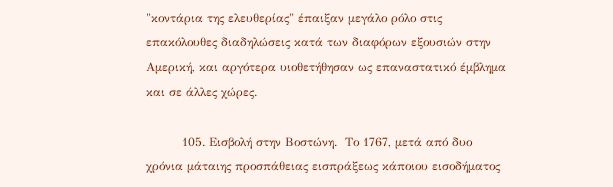"κοντάρια της ελευθερίας" έπαιξαν μεγάλο ρόλο στις επακόλουθες διαδηλώσεις κατά των διαφόρων εξουσιών στην Αμερική, και αργότερα υιοθετήθησαν ως επαναστατικό έμβλημα και σε άλλες χώρες.

         105. Εισβολή στην Βοστώνη.  Το 1767, μετά από δυο χρόνια μάταιης προσπάθειας εισπράξεως κάποιου εισοδήματος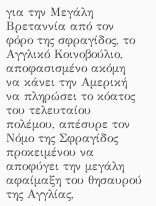για την Μεγάλη Βρεταννία από τον φόρο της σφραγίδος, το Αγγλικό Κοινοβούλιο, αποφασισμένο ακόμη να κάνει την Αμερική να πληρώσει το κόατος του τελευταίου πολέμου, απέσυρε τον Νόμο της Σφραγίδος προκειμένου να αποφύγει την μεγάλη αφαίμαξη του θησαυρού της Αγγλίας,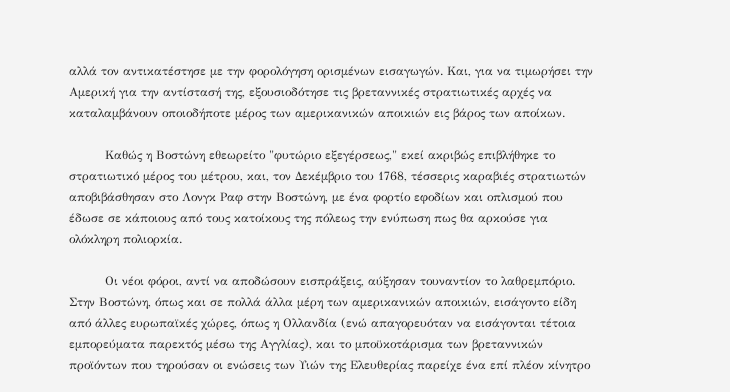αλλά τον αντικατέστησε με την φορολόγηση ορισμένων εισαγωγών. Και, για να τιμωρήσει την Αμερική για την αντίστασή της, εξουσιοδότησε τις βρεταννικές στρατιωτικές αρχές να καταλαμβάνουν οποιοδήποτε μέρος των αμερικανικών αποικιών εις βάρος των αποίκων.

         Καθώς η Βοστώνη εθεωρείτο "φυτώριο εξεγέρσεως," εκεί ακριβώς επιβλήθηκε το στρατιωτικό μέρος του μέτρου, και, τον Δεκέμβριο του 1768, τέσσερις καραβιές στρατιωτών αποβιβάσθησαν στο Λονγκ Ραφ στην Βοστώνη, με ένα φορτίο εφοδίων και οπλισμού που έδωσε σε κάποιους από τους κατοίκους της πόλεως την ενύπωση πως θα αρκούσε για ολόκληρη πολιορκία.

         Οι νέοι φόροι, αντί να αποδώσουν εισπράξεις, αύξησαν τουναντίον το λαθρεμπόριο. Στην Βοστώνη, όπως και σε πολλά άλλα μέρη των αμερικανικών αποικιών, εισάγοντο είδη από άλλες ευρωπαϊκές χώρες, όπως η Ολλανδία (ενώ απαγορευόταν να εισάγονται τέτοια εμπορεύματα παρεκτός μέσω της Αγγλίας), και το μποϋκοτάρισμα των βρεταννικών προϊόντων που τηρούσαν οι ενώσεις των Υιών της Ελευθερίας παρείχε ένα επί πλέον κίνητρο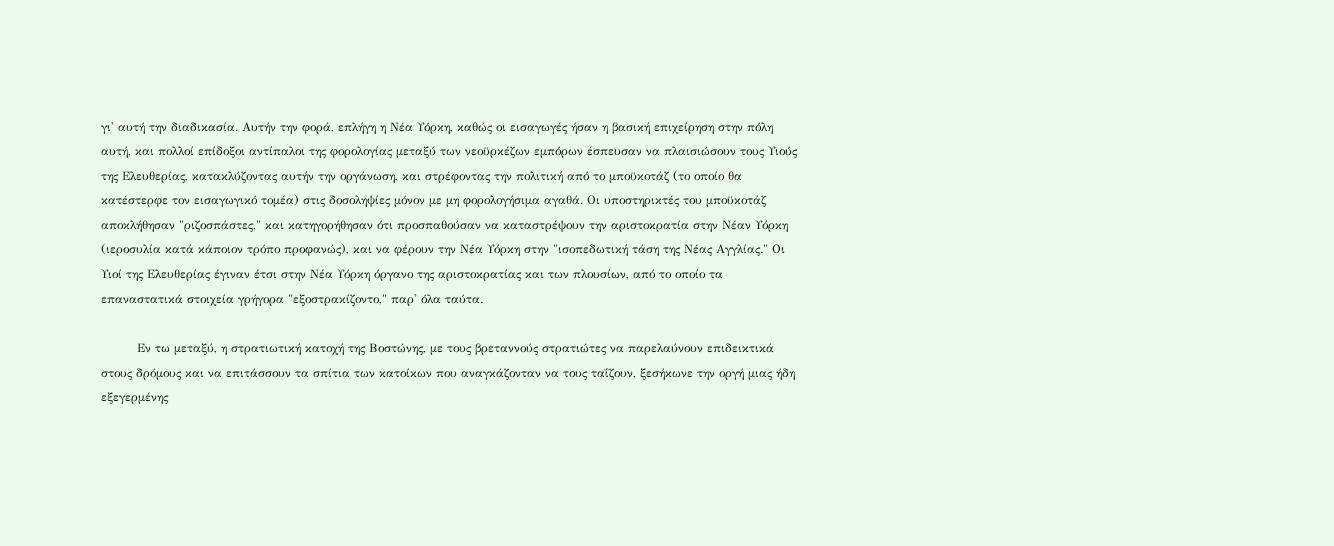γι' αυτή την διαδικασία. Αυτήν την φορά, επλήγη η Νέα Υόρκη, καθώς οι εισαγωγές ήσαν η βασική επιχείρηση στην πόλη αυτή, και πολλοί επίδοξοι αντίπαλοι της φορολογίας μεταξύ των νεοϋρκέζων εμπόρων έσπευσαν να πλαισιώσουν τους Υιούς της Ελευθερίας, κατακλύζοντας αυτήν την οργάνωση, και στρέφοντας την πολιτική από το μποϋκοτάζ (το οποίο θα κατέστερφε τον εισαγωγικό τομέα) στις δοσοληψίες μόνον με μη φορολογήσιμα αγαθά. Οι υποστηρικτές του μποϋκοτάζ αποκλήθησαν "ριζοσπάστες," και κατηγορήθησαν ότι προσπαθούσαν να καταστρέψουν την αριστοκρατία στην Νέαν Υόρκη (ιεροσυλία κατά κάποιον τρόπο προφανώς), και να φέρουν την Νέα Υόρκη στην "ισοπεδωτική τάση της Νέας Αγγλίας." Οι Υιοί της Ελευθερίας έγιναν έτσι στην Νέα Υόρκη όργανο της αριστοκρατίας και των πλουσίων, από το οποίο τα επαναστατικά στοιχεία γρήγορα "εξοστρακίζοντο," παρ' όλα ταύτα.

         Εν τω μεταξύ, η στρατιωτική κατοχή της Βοστώνης, με τους βρεταννούς στρατιώτες να παρελαύνουν επιδεικτικά στους δρόμους και να επιτάσσουν τα σπίτια των κατοίκων που αναγκάζονταν να τους ταΐζουν, ξεσήκωνε την οργή μιας ήδη εξεγερμένης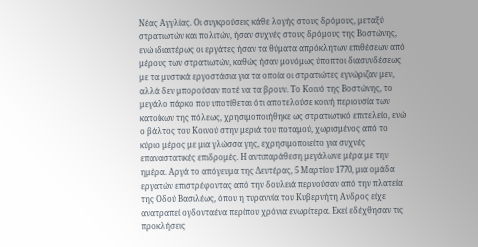Νέας Αγγλίας. Οι συγκρούσεις κάθε λογής στους δρόμους, μεταξύ στρατιωτών και πολιτών, ήσαν συχνές στους δρόμους της Βοστώνης, ενώ ιδιαιτέρως οι εργάτες ήσαν τα θύματα απρόκλητων επιθέσεων από μέρους των στρατιωτών, καθώς ήσαν μονόμως ύποπτοι διασυνδέσεως με τα μυστικά εργοστάσια για τα οποία οι στρατιώτες εγνώριζαν μεν, αλλά δεν μπορούσαν ποτέ να τα βρουν. Το Κοινό της Βοστώνης, το μεγάλο πάρκο που υποτίθεται ότι αποτελούσε κοινή περιουσία των κατοίκων της πόλεως, χρησιμοποιήθηκε ως στρατιωτικό επιτελείο, ενώ ο βάλτος του Κοινού στην μεριά του ποταμού, χωρισμένος από το κύριο μέρος με μια γλώσσα γης, εχρησιμοποιείτο για συχνές επαναστατικές επιδρομές. Η αντιπαράθεση μεγάλωνε μέρα με την ημέρα. Αργά το απόγευμα της Δευτέρας, 5 Μαρτίου 1770, μια ομάδα εργατών επιστρέφοντας από την δουλειά περνούσαν από την πλατεία της Οδού Βασιλέως, όπου η τυραννία του Κυβερνήτη Ανδρος είχε ανατραπεί ογδονταένα περίπου χρόνια ενωρίτερα. Εκεί εδέχθησαν τις προκλήσεις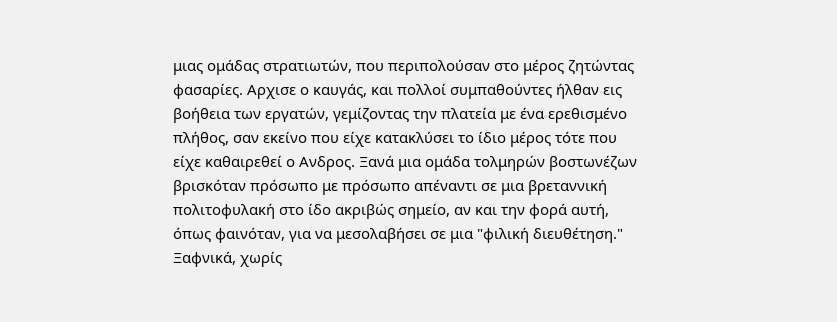μιας ομάδας στρατιωτών, που περιπολούσαν στο μέρος ζητώντας φασαρίες. Αρχισε ο καυγάς, και πολλοί συμπαθούντες ήλθαν εις βοήθεια των εργατών, γεμίζοντας την πλατεία με ένα ερεθισμένο πλήθος, σαν εκείνο που είχε κατακλύσει το ίδιο μέρος τότε που είχε καθαιρεθεί ο Ανδρος. Ξανά μια ομάδα τολμηρών βοστωνέζων βρισκόταν πρόσωπο με πρόσωπο απέναντι σε μια βρεταννική πολιτοφυλακή στο ίδο ακριβώς σημείο, αν και την φορά αυτή, όπως φαινόταν, για να μεσολαβήσει σε μια "φιλική διευθέτηση." Ξαφνικά, χωρίς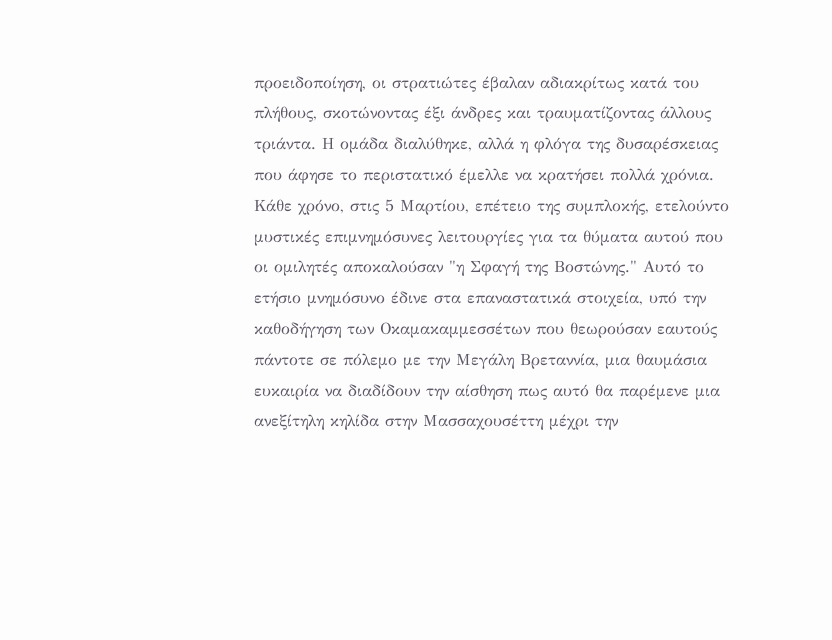προειδοποίηση, οι στρατιώτες έβαλαν αδιακρίτως κατά του πλήθους, σκοτώνοντας έξι άνδρες και τραυματίζοντας άλλους τριάντα. Η ομάδα διαλύθηκε, αλλά η φλόγα της δυσαρέσκειας που άφησε το περιστατικό έμελλε να κρατήσει πολλά χρόνια. Κάθε χρόνο, στις 5 Μαρτίου, επέτειο της συμπλοκής, ετελούντο μυστικές επιμνημόσυνες λειτουργίες για τα θύματα αυτού που οι ομιλητές αποκαλούσαν "η Σφαγή της Βοστώνης." Αυτό το ετήσιο μνημόσυνο έδινε στα επαναστατικά στοιχεία, υπό την καθοδήγηση των Οκαμακαμμεσσέτων που θεωρούσαν εαυτούς πάντοτε σε πόλεμο με την Μεγάλη Βρεταννία, μια θαυμάσια ευκαιρία να διαδίδουν την αίσθηση πως αυτό θα παρέμενε μια ανεξίτηλη κηλίδα στην Μασσαχουσέττη μέχρι την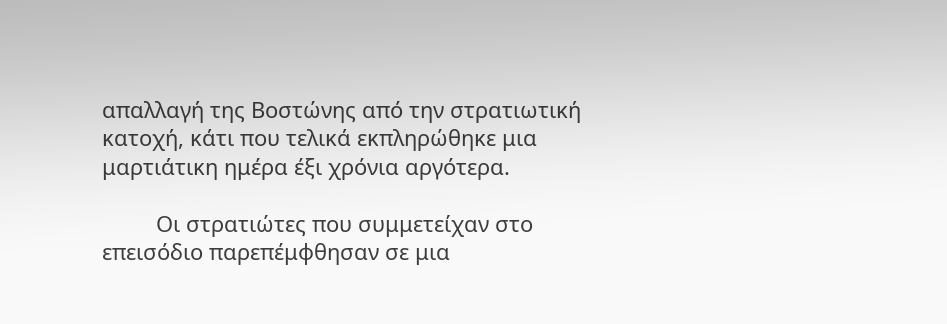απαλλαγή της Βοστώνης από την στρατιωτική κατοχή, κάτι που τελικά εκπληρώθηκε μια μαρτιάτικη ημέρα έξι χρόνια αργότερα.

         Οι στρατιώτες που συμμετείχαν στο επεισόδιο παρεπέμφθησαν σε μια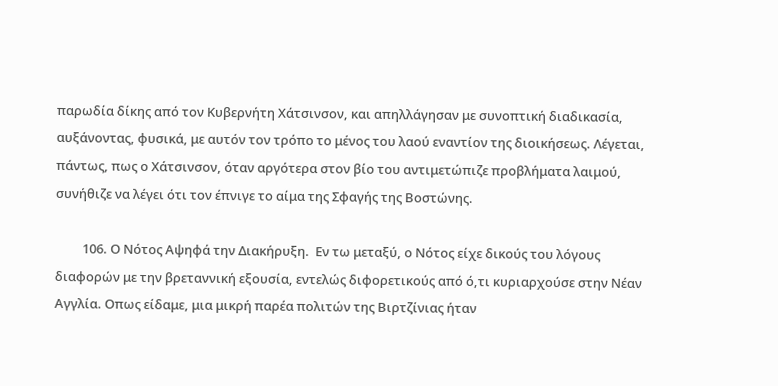παρωδία δίκης από τον Κυβερνήτη Χάτσινσον, και απηλλάγησαν με συνοπτική διαδικασία, αυξάνοντας, φυσικά, με αυτόν τον τρόπο το μένος του λαού εναντίον της διοικήσεως. Λέγεται, πάντως, πως ο Χάτσινσον, όταν αργότερα στον βίο του αντιμετώπιζε προβλήματα λαιμού, συνήθιζε να λέγει ότι τον έπνιγε το αίμα της Σφαγής της Βοστώνης.

         106. Ο Νότος Αψηφά την Διακήρυξη.  Εν τω μεταξύ, ο Νότος είχε δικούς του λόγους διαφορών με την βρεταννική εξουσία, εντελώς διφορετικούς από ό,τι κυριαρχούσε στην Νέαν Αγγλία. Οπως είδαμε, μια μικρή παρέα πολιτών της Βιρτζίνιας ήταν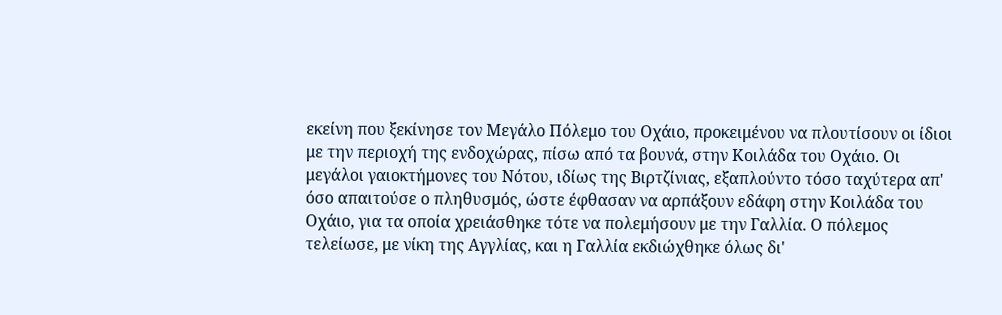εκείνη που ξεκίνησε τον Μεγάλο Πόλεμο του Οχάιο, προκειμένου να πλουτίσουν οι ίδιοι με την περιοχή της ενδοχώρας, πίσω από τα βουνά, στην Κοιλάδα του Οχάιο. Οι μεγάλοι γαιοκτήμονες του Νότου, ιδίως της Βιρτζίνιας, εξαπλούντο τόσο ταχύτερα απ' όσο απαιτούσε ο πληθυσμός, ώστε έφθασαν να αρπάξουν εδάφη στην Κοιλάδα του Οχάιο, για τα οποία χρειάσθηκε τότε να πολεμήσουν με την Γαλλία. Ο πόλεμος τελείωσε, με νίκη της Αγγλίας, και η Γαλλία εκδιώχθηκε όλως δι'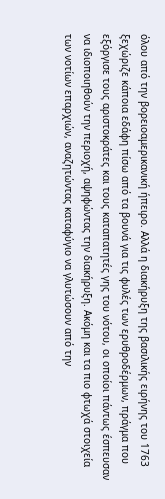όλου από την βορειοαμερικανική ήπειρο. Αλλά η διακήρυξη της βασιλικής ειρήνης του 1763 ξεχώριζε κάποια εδάφη πίσω από τα βουνά για τις φυλές των ερυθροδέρμων, πράγμα που εξόργισε τους αριστοκράτες και τους καταπατητές γης του νότου, οι οποίοι πάντως έσπευσαν να ιδιοποιηθούν την περιοχή, αψηφώντας την διακήρυξη. Ακόμη και τα πιο φτωχά στοιχεία των νοτίων επαρχιών, αναζητώντας καταφύγιο να γλυτώσουν από την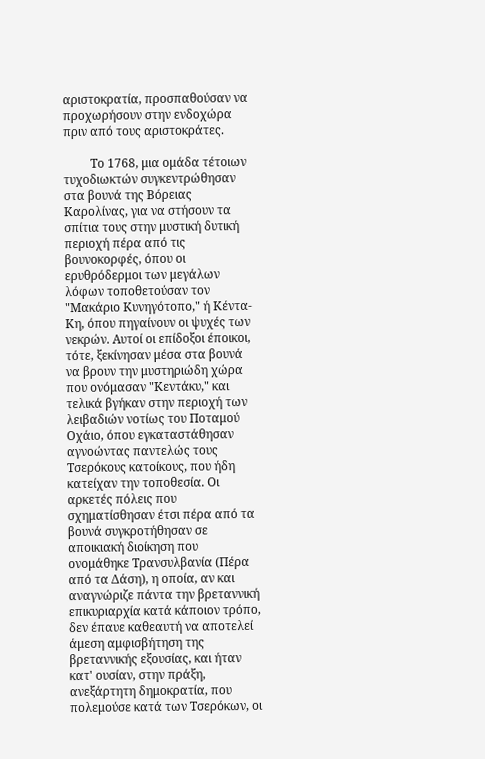αριστοκρατία, προσπαθούσαν να προχωρήσουν στην ενδοχώρα πριν από τους αριστοκράτες.

         Το 1768, μια ομάδα τέτοιων τυχοδιωκτών συγκεντρώθησαν στα βουνά της Βόρειας Καρολίνας, για να στήσουν τα σπίτια τους στην μυστική δυτική περιοχή πέρα από τις βουνοκορφές, όπου οι ερυθρόδερμοι των μεγάλων λόφων τοποθετούσαν τον "Μακάριο Κυνηγότοπο," ή Κέντα-Κη, όπου πηγαίνουν οι ψυχές των νεκρών. Αυτοί οι επίδοξοι έποικοι, τότε, ξεκίνησαν μέσα στα βουνά να βρουν την μυστηριώδη χώρα που ονόμασαν "Κεντάκυ," και τελικά βγήκαν στην περιοχή των λειβαδιών νοτίως του Ποταμού Οχάιο, όπου εγκαταστάθησαν αγνοώντας παντελώς τους Τσερόκους κατοίκους, που ήδη κατείχαν την τοποθεσία. Οι αρκετές πόλεις που σχηματίσθησαν έτσι πέρα από τα βουνά συγκροτήθησαν σε αποικιακή διοίκηση που ονομάθηκε Τρανσυλβανία (Πέρα από τα Δάση), η οποία, αν και αναγνώριζε πάντα την βρεταννική επικυριαρχία κατά κάποιον τρόπο, δεν έπαυε καθεαυτή να αποτελεί άμεση αμφισβήτηση της βρεταννικής εξουσίας, και ήταν κατ' ουσίαν, στην πράξη, ανεξάρτητη δημοκρατία, που πολεμούσε κατά των Τσερόκων, οι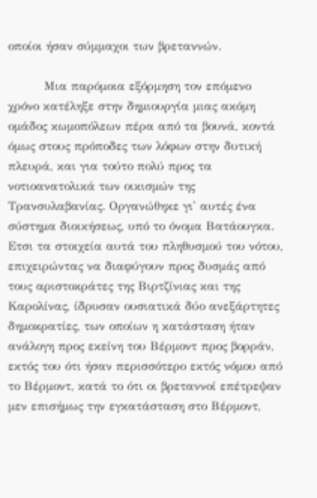οποίοι ήσαν σύμμαχοι των βρεταννών.

         Μια παρόμοια εξόρμηση τον επόμενο χρόνο κατέληξε στην δημιουργία μιας ακόμη ομάδος κωμοπόλεων πέρα από τα βουνά, κοντά όμως στους πρόποδες των λόφων στην δυτική πλευρά, και για τούτο πολύ προς τα νοτιοανατολικά των οικισμών της Τρανσυλαβανίας. Οργανώθηκε γι' αυτές ένα σύστημα διοικήσεως, υπό το όνομα Βατάουγκα. Ετσι τα στοιχεία αυτά του πληθυσμού του νότου, επιχειρώντας να διαφύγουν προς δυσμάς από τους αριστοκράτες της Βιρτζίνιας και της Καρολίνας, ίδρυσαν ουσιατικά δύο ανεξάρτητες δημοκρατίες, των οποίων η κατάσταση ήταν ανάλογη προς εκείνη του Βέρμοντ προς βορράν, εκτός του ότι ήσαν περισσότερο εκτός νόμου από το Βέρμοντ, κατά το ότι οι βρεταννοί επέτρεψαν μεν επισήμως την εγκατάσταση στο Βέρμοντ,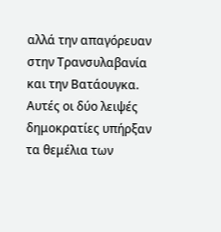αλλά την απαγόρευαν στην Τρανσυλαβανία και την Βατάουγκα. Αυτές οι δύο λειψές δημοκρατίες υπήρξαν τα θεμέλια των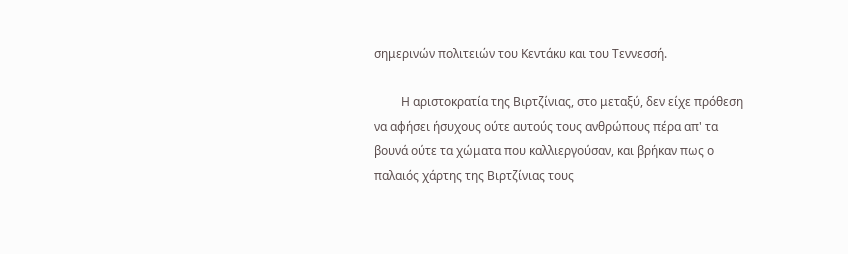σημερινών πολιτειών του Κεντάκυ και του Τεννεσσή.

         Η αριστοκρατία της Βιρτζίνιας, στο μεταξύ, δεν είχε πρόθεση να αφήσει ήσυχους ούτε αυτούς τους ανθρώπους πέρα απ' τα βουνά ούτε τα χώματα που καλλιεργούσαν, και βρήκαν πως ο παλαιός χάρτης της Βιρτζίνιας τους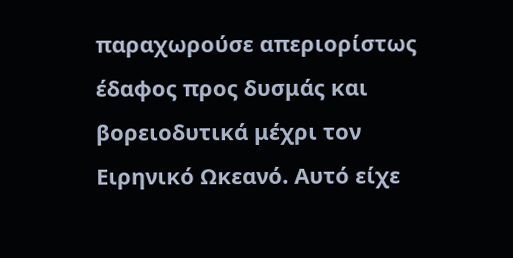παραχωρούσε απεριορίστως έδαφος προς δυσμάς και βορειοδυτικά μέχρι τον Ειρηνικό Ωκεανό. Αυτό είχε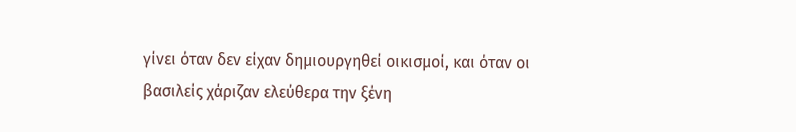γίνει όταν δεν είχαν δημιουργηθεί οικισμοί, και όταν οι βασιλείς χάριζαν ελεύθερα την ξένη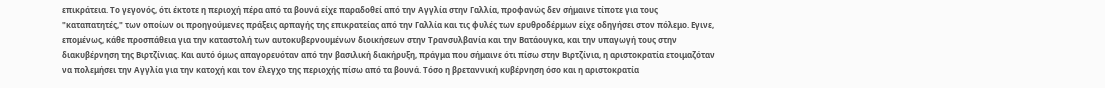επικράτεια. Το γεγονός, ότι έκτοτε η περιοχή πέρα από τα βουνά είχε παραδοθεί από την Αγγλία στην Γαλλία, προφανώς δεν σήμαινε τίποτε για τους "καταπατητές," των οποίων οι προηγούμενες πράξεις αρπαγής της επικρατείας από την Γαλλία και τις φυλές των ερυθροδέρμων είχε οδηγήσει στον πόλεμο. Εγινε, επομένως, κάθε προσπάθεια για την καταστολή των αυτοκυβερνουμένων διοικήσεων στην Τρανσυλβανία και την Βατάουγκα, και την υπαγωγή τους στην διακυβέρνηση της Βιρτζίνιας. Και αυτό όμως απαγορευόταν από την βασιλική διακήρυξη, πράγμα που σήμαινε ότι πίσω στην Βιρτζίνια, η αριστοκρατία ετοιμαζόταν να πολεμήσει την Αγγλία για την κατοχή και τον έλεγχο της περιοχής πίσω από τα βουνά. Τόσο η βρεταννική κυβέρνηση όσο και η αριστοκρατία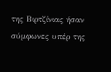της Βιρτζίνιας ήσαν σύμφωνες υπέρ της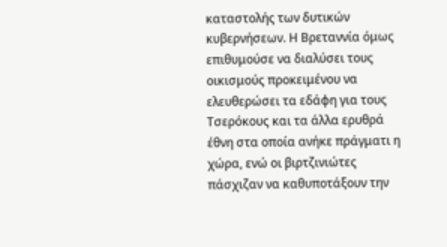καταστολής των δυτικών κυβερνήσεων. Η Βρεταννία όμως επιθυμούσε να διαλύσει τους οικισμούς προκειμένου να ελευθερώσει τα εδάφη για τους Τσερόκους και τα άλλα ερυθρά έθνη στα οποία ανήκε πράγματι η χώρα, ενώ οι βιρτζινιώτες πάσχιζαν να καθυποτάξουν την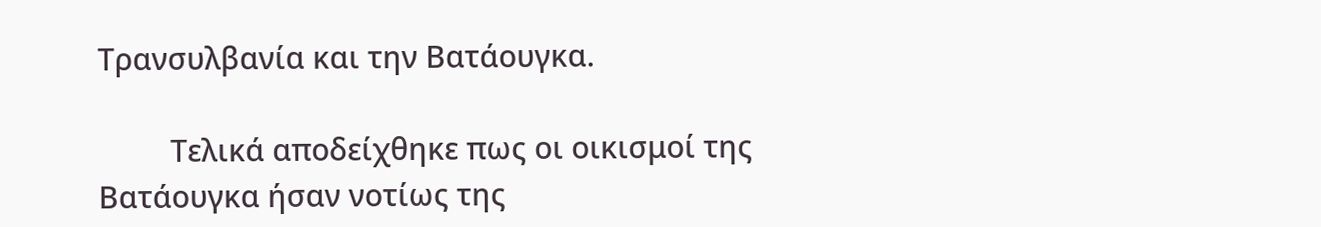Τρανσυλβανία και την Βατάουγκα.

         Τελικά αποδείχθηκε πως οι οικισμοί της Βατάουγκα ήσαν νοτίως της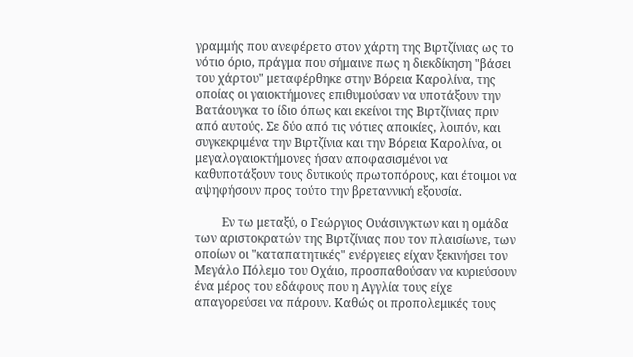γραμμής που ανεφέρετο στον χάρτη της Βιρτζίνιας ως το νότιο όριο, πράγμα που σήμαινε πως η διεκδίκηση "βάσει του χάρτου" μεταφέρθηκε στην Βόρεια Καρολίνα, της οποίας οι γαιοκτήμονες επιθυμούσαν να υποτάξουν την Βατάουγκα το ίδιο όπως και εκείνοι της Βιρτζίνιας πριν από αυτούς. Σε δύο από τις νότιες αποικίες, λοιπόν, και συγκεκριμένα την Βιρτζίνια και την Βόρεια Καρολίνα, οι μεγαλογαιοκτήμονες ήσαν αποφασισμένοι να καθυποτάξουν τους δυτικούς πρωτοπόρους, και έτοιμοι να αψηφήσουν προς τούτο την βρεταννική εξουσία.

         Εν τω μεταξύ, ο Γεώργιος Ουάσινγκτων και η ομάδα των αριστοκρατών της Βιρτζίνιας που τον πλαισίωνε, των οποίων οι "καταπατητικές" ενέργειες είχαν ξεκινήσει τον Μεγάλο Πόλεμο του Οχάιο, προσπαθούσαν να κυριεύσουν ένα μέρος του εδάφους που η Αγγλία τους είχε απαγορεύσει να πάρουν. Καθώς οι προπολεμικές τους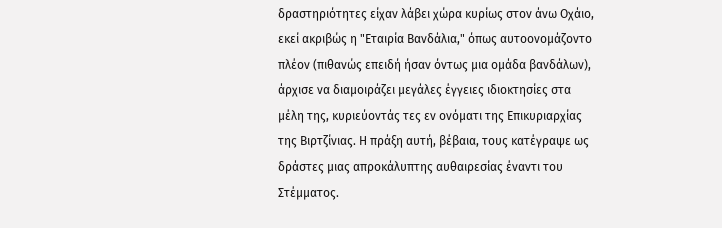δραστηριότητες είχαν λάβει χώρα κυρίως στον άνω Οχάιο, εκεί ακριβώς η "Εταιρία Βανδάλια," όπως αυτοονομάζοντο πλέον (πιθανώς επειδή ήσαν όντως μια ομάδα βανδάλων), άρχισε να διαμοιράζει μεγάλες έγγειες ιδιοκτησίες στα μέλη της, κυριεύοντάς τες εν ονόματι της Επικυριαρχίας της Βιρτζίνιας. Η πράξη αυτή, βέβαια, τους κατέγραψε ως δράστες μιας απροκάλυπτης αυθαιρεσίας έναντι του Στέμματος.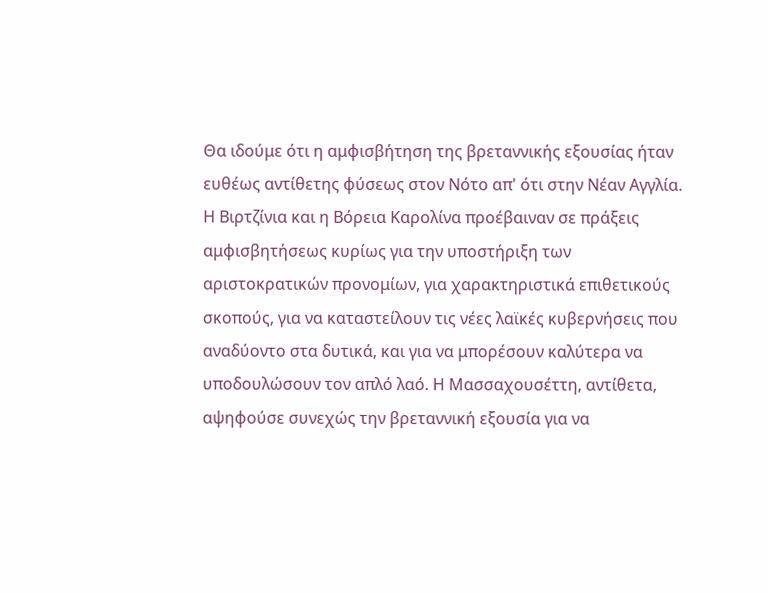Θα ιδούμε ότι η αμφισβήτηση της βρεταννικής εξουσίας ήταν ευθέως αντίθετης φύσεως στον Νότο απ' ότι στην Νέαν Αγγλία. Η Βιρτζίνια και η Βόρεια Καρολίνα προέβαιναν σε πράξεις αμφισβητήσεως κυρίως για την υποστήριξη των αριστοκρατικών προνομίων, για χαρακτηριστικά επιθετικούς σκοπούς, για να καταστείλουν τις νέες λαϊκές κυβερνήσεις που αναδύοντο στα δυτικά, και για να μπορέσουν καλύτερα να υποδουλώσουν τον απλό λαό. Η Μασσαχουσέττη, αντίθετα, αψηφούσε συνεχώς την βρεταννική εξουσία για να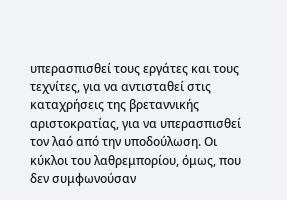υπερασπισθεί τους εργάτες και τους τεχνίτες, για να αντισταθεί στις καταχρήσεις της βρεταννικής αριστοκρατίας, για να υπερασπισθεί τον λαό από την υποδούλωση. Οι κύκλοι του λαθρεμπορίου, όμως, που δεν συμφωνούσαν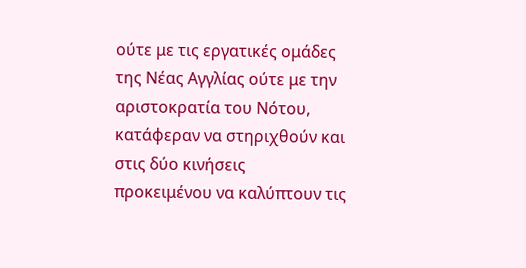ούτε με τις εργατικές ομάδες της Νέας Αγγλίας ούτε με την αριστοκρατία του Νότου, κατάφεραν να στηριχθούν και στις δύο κινήσεις προκειμένου να καλύπτουν τις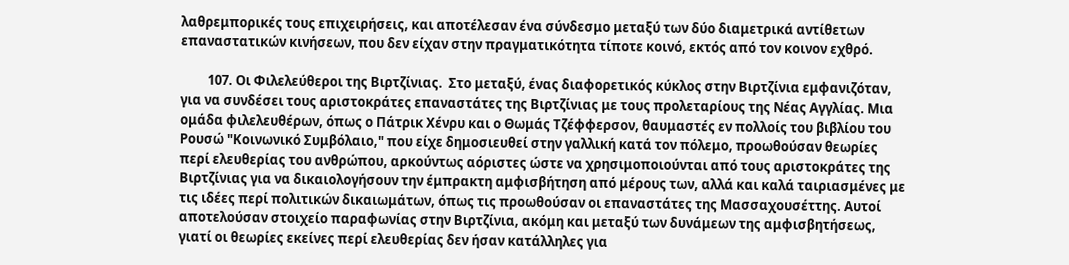λαθρεμπορικές τους επιχειρήσεις, και αποτέλεσαν ένα σύνδεσμο μεταξύ των δύο διαμετρικά αντίθετων επαναστατικών κινήσεων, που δεν είχαν στην πραγματικότητα τίποτε κοινό, εκτός από τον κοινον εχθρό.

         107. Οι Φιλελεύθεροι της Βιρτζίνιας.  Στο μεταξύ, ένας διαφορετικός κύκλος στην Βιρτζίνια εμφανιζόταν, για να συνδέσει τους αριστοκράτες επαναστάτες της Βιρτζίνιας με τους προλεταρίους της Νέας Αγγλίας. Μια ομάδα φιλελευθέρων, όπως ο Πάτρικ Χένρυ και ο Θωμάς Τζέφφερσον, θαυμαστές εν πολλοίς του βιβλίου του Ρουσώ "Κοινωνικό Συμβόλαιο," που είχε δημοσιευθεί στην γαλλική κατά τον πόλεμο, προωθούσαν θεωρίες περί ελευθερίας του ανθρώπου, αρκούντως αόριστες ώστε να χρησιμοποιούνται από τους αριστοκράτες της Βιρτζίνιας για να δικαιολογήσουν την έμπρακτη αμφισβήτηση από μέρους των, αλλά και καλά ταιριασμένες με τις ιδέες περί πολιτικών δικαιωμάτων, όπως τις προωθούσαν οι επαναστάτες της Μασσαχουσέττης. Αυτοί αποτελούσαν στοιχείο παραφωνίας στην Βιρτζίνια, ακόμη και μεταξύ των δυνάμεων της αμφισβητήσεως, γιατί οι θεωρίες εκείνες περί ελευθερίας δεν ήσαν κατάλληλες για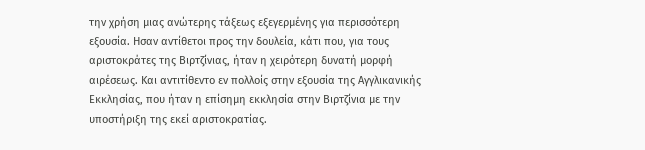την χρήση μιας ανώτερης τάξεως εξεγερμένης για περισσότερη εξουσία. Ησαν αντίθετοι προς την δουλεία, κάτι που, για τους αριστοκράτες της Βιρτζίνιας, ήταν η χειρότερη δυνατή μορφή αιρέσεως. Και αντιτίθεντο εν πολλοίς στην εξουσία της Αγγλικανικής Εκκλησίας, που ήταν η επίσημη εκκλησία στην Βιρτζίνια με την υποστήριξη της εκεί αριστοκρατίας.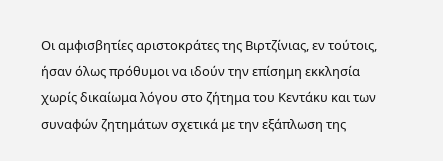Οι αμφισβητίες αριστοκράτες της Βιρτζίνιας, εν τούτοις, ήσαν όλως πρόθυμοι να ιδούν την επίσημη εκκλησία χωρίς δικαίωμα λόγου στο ζήτημα του Κεντάκυ και των συναφών ζητημάτων σχετικά με την εξάπλωση της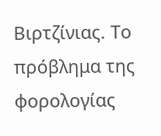Βιρτζίνιας. Το πρόβλημα της φορολογίας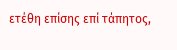ετέθη επίσης επί τάπητος,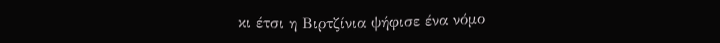κι έτσι η Βιρτζίνια ψήφισε ένα νόμο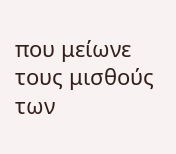που μείωνε τους μισθούς των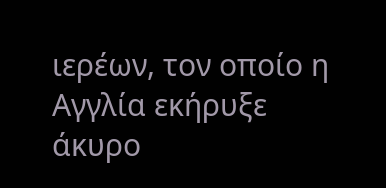ιερέων, τον οποίο η Αγγλία εκήρυξε άκυρο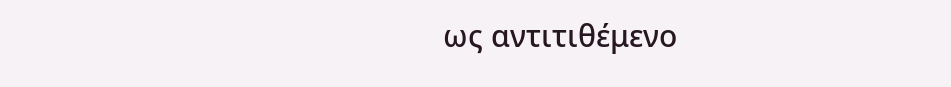ως αντιτιθέμενο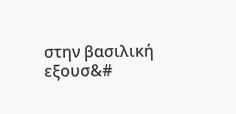στην βασιλική εξουσ&#